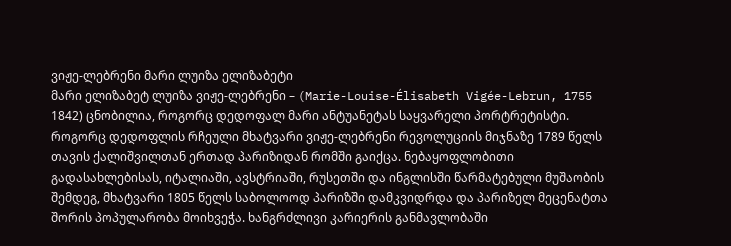ვიჟე-ლებრენი მარი ლუიზა ელიზაბეტი
მარი ელიზაბეტ ლუიზა ვიჟე-ლებრენი – (Marie-Louise-Élisabeth Vigée-Lebrun, 1755 1842) ცნობილია, როგორც დედოფალ მარი ანტუანეტას საყვარელი პორტრეტისტი. როგორც დედოფლის რჩეული მხატვარი ვიჟე-ლებრენი რევოლუციის მიჯნაზე 1789 წელს თავის ქალიშვილთან ერთად პარიზიდან რომში გაიქცა. ნებაყოფლობითი გადასახლებისას, იტალიაში, ავსტრიაში, რუსეთში და ინგლისში წარმატებული მუშაობის შემდეგ, მხატვარი 1805 წელს საბოლოოდ პარიზში დამკვიდრდა და პარიზელ მეცენატთა შორის პოპულარობა მოიხვეჭა. ხანგრძლივი კარიერის განმავლობაში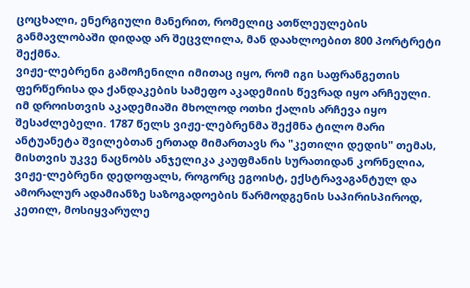ცოცხალი, ენერგიული მანერით, რომელიც ათწლეულების განმავლობაში დიდად არ შეცვლილა, მან დაახლოებით 800 პორტრეტი შექმნა.
ვიჟე-ლებრენი გამოჩენილი იმითაც იყო, რომ იგი საფრანგეთის ფერწერისა და ქანდაკების სამეფო აკადემიის წევრად იყო არჩეული. იმ დროისთვის აკადემიაში მხოლოდ ოთხი ქალის არჩევა იყო შესაძლებელი. 1787 წელს ვიჟე-ლებრენმა შექმნა ტილო მარი ანტუანეტა შვილებთან ერთად მიმართავს რა "კეთილი დედის" თემას, მისთვის უკვე ნაცნობს ანჯელიკა კაუფმანის სურათიდან კორნელია, ვიჟე-ლებრენი დედოფალს, როგორც ეგოისტ, ექსტრავაგანტულ და ამორალურ ადამიანზე საზოგადოების წარმოდგენის საპირისპიროდ, კეთილ, მოსიყვარულე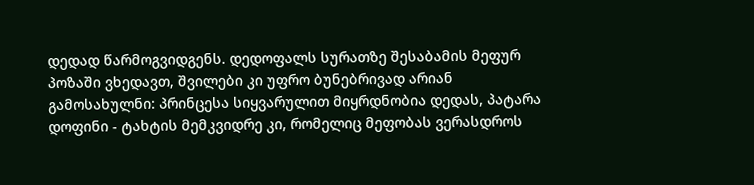დედად წარმოგვიდგენს. დედოფალს სურათზე შესაბამის მეფურ პოზაში ვხედავთ, შვილები კი უფრო ბუნებრივად არიან გამოსახულნი: პრინცესა სიყვარულით მიყრდნობია დედას, პატარა დოფინი - ტახტის მემკვიდრე კი, რომელიც მეფობას ვერასდროს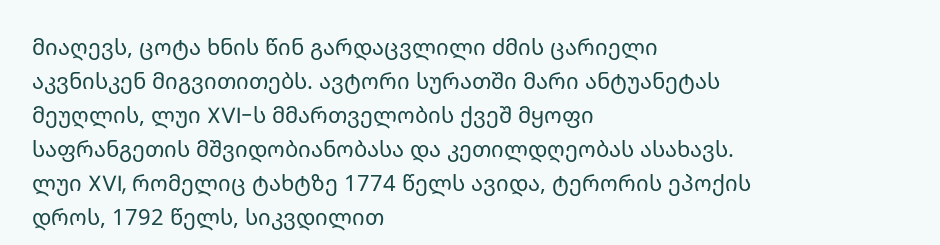მიაღევს, ცოტა ხნის წინ გარდაცვლილი ძმის ცარიელი აკვნისკენ მიგვითითებს. ავტორი სურათში მარი ანტუანეტას მეუღლის, ლუი XVI-ს მმართველობის ქვეშ მყოფი საფრანგეთის მშვიდობიანობასა და კეთილდღეობას ასახავს. ლუი XVI, რომელიც ტახტზე 1774 წელს ავიდა, ტერორის ეპოქის დროს, 1792 წელს, სიკვდილით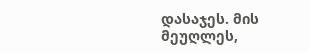დასაჯეს. მის მეუღლეს,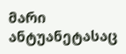მარი ანტუანეტასაც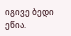იგივე ბედი ეწია.